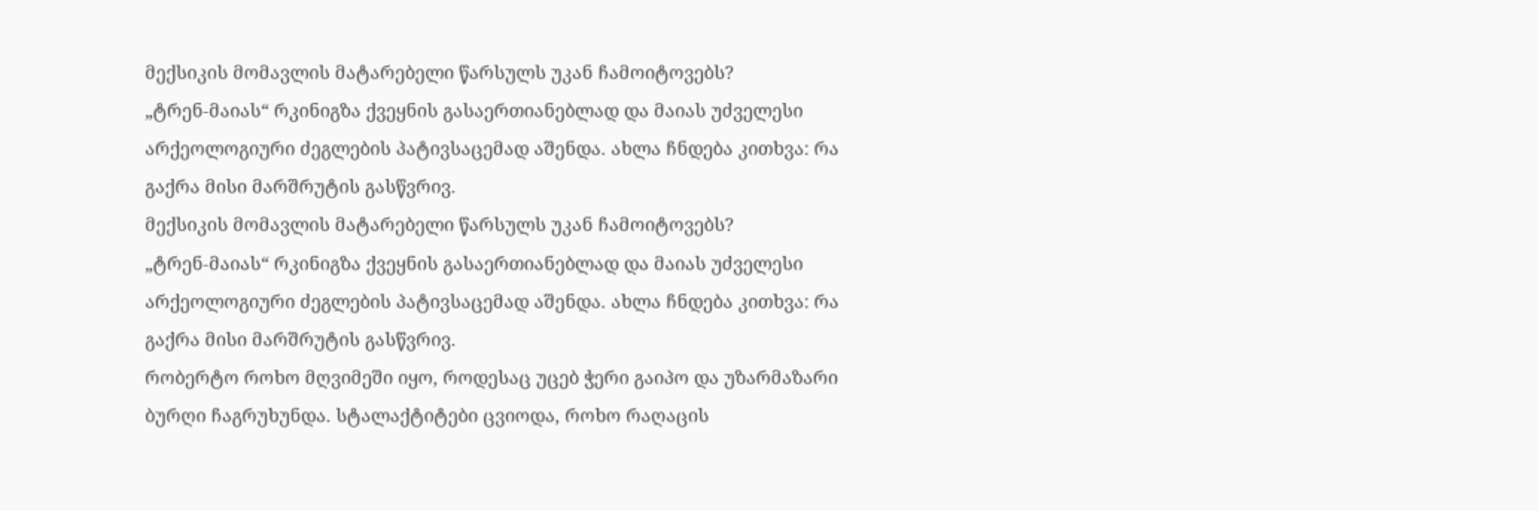მექსიკის მომავლის მატარებელი წარსულს უკან ჩამოიტოვებს?
„ტრენ-მაიას“ რკინიგზა ქვეყნის გასაერთიანებლად და მაიას უძველესი არქეოლოგიური ძეგლების პატივსაცემად აშენდა. ახლა ჩნდება კითხვა: რა გაქრა მისი მარშრუტის გასწვრივ.
მექსიკის მომავლის მატარებელი წარსულს უკან ჩამოიტოვებს?
„ტრენ-მაიას“ რკინიგზა ქვეყნის გასაერთიანებლად და მაიას უძველესი არქეოლოგიური ძეგლების პატივსაცემად აშენდა. ახლა ჩნდება კითხვა: რა გაქრა მისი მარშრუტის გასწვრივ.
რობერტო როხო მღვიმეში იყო, როდესაც უცებ ჭერი გაიპო და უზარმაზარი ბურღი ჩაგრუხუნდა. სტალაქტიტები ცვიოდა, როხო რაღაცის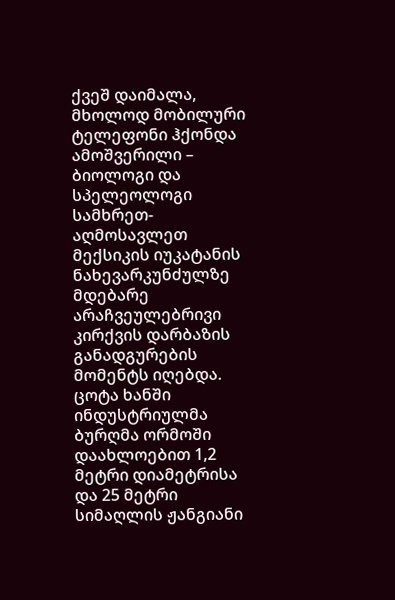ქვეშ დაიმალა, მხოლოდ მობილური ტელეფონი ჰქონდა ამოშვერილი – ბიოლოგი და სპელეოლოგი სამხრეთ-აღმოსავლეთ მექსიკის იუკატანის ნახევარკუნძულზე მდებარე არაჩვეულებრივი კირქვის დარბაზის განადგურების მომენტს იღებდა.
ცოტა ხანში ინდუსტრიულმა ბურღმა ორმოში დაახლოებით 1,2 მეტრი დიამეტრისა და 25 მეტრი სიმაღლის ჟანგიანი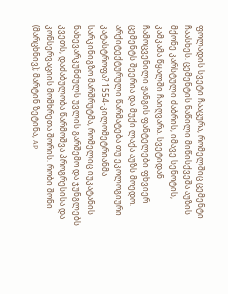ფოლადის სვეტი ჩააცურა, რომელშიც ცემენტი ჩაასხეს. ცემენტის ნაწილი მიწისქვეშა აუზის მქონე კარსტული ძაბრის, იმავე სენოტის, კამკამა წყალში ჩაიღვარა. სვეტიდან ჩამოცვენილი ჟანგის ფანტელები ფხვიერ ცემენტს შეერია და მუქი ლაქა აუზს მოედო.
არქიტექტურული წარმატება თუ ეკოლოგიური კატასტროფა? 1554-კილომეტრიანმა სარკინიგზო მარშრუტმა, რომელიც იუკატანის ნახევარკუნძულს უვლის გარშემო და ჯუნგლებს კვეთს, დაძაბულობა წარმოშვა პროგრესისა და კონსერვაციის მომხრეთა შორის. რობი შონი (მარცხნივ); მარტინ ზეტინა, AP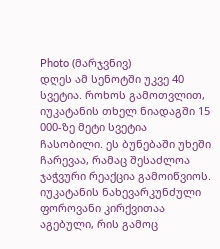Photo (მარჯვნივ)
დღეს ამ სენოტში უკვე 40 სვეტია. როხოს გამოთვლით, იუკატანის თხელ ნიადაგში 15 000-ზე მეტი სვეტია ჩასობილი. ეს ბუნებაში უხეში ჩარევაა, რამაც შესაძლოა ჯაჭვური რეაქცია გამოიწვიოს. იუკატანის ნახევარკუნძული ფოროვანი კირქვითაა აგებული, რის გამოც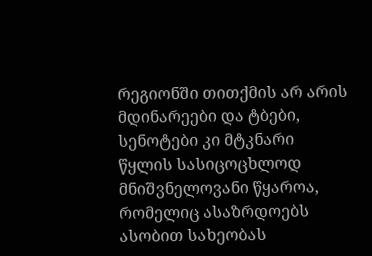რეგიონში თითქმის არ არის მდინარეები და ტბები, სენოტები კი მტკნარი წყლის სასიცოცხლოდ მნიშვნელოვანი წყაროა, რომელიც ასაზრდოებს ასობით სახეობას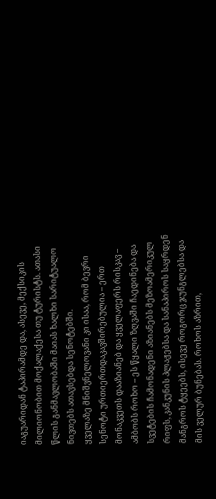იაგუარიდან ტაპირამდე და, ასევე, მექსიკის მილიონობით მოქალაქესა თუ ტურისტს. ათასი წლის განმავლობაში მაიას ხალხი სარიტუალო ნივთებს ათავსებდა სენოტებში.
ყველაზე მნიშვნელოვანი კი ისაა, რომ ბევრი სენოტი ურთიერთდაკავშირებულია – ერთ მონაკვეთს დააზიანებ და ყველაფერს რისკავ – ამბობს როხო – ეს წყალი ზღვაში ჩაედინება და სვეტების ჩამონადენი აზიანებს მეზოამერიკულ რიფს, კანკუნის პლაჟებსა და სანაპიროს საყრდენ მანგროს ტყეებს, ისევე როგორც ჯუნგლებსა და მის ველურ ბუნებას. როხოს აზრით,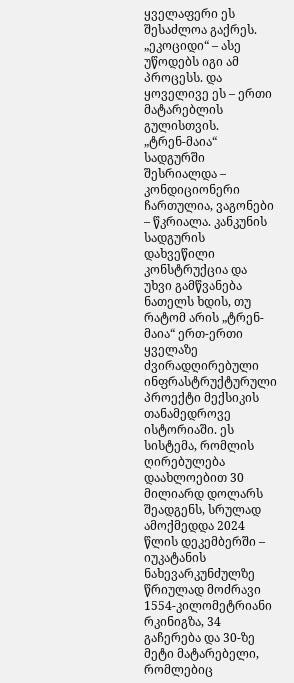ყველაფერი ეს შესაძლოა გაქრეს. „ეკოციდი“ – ასე უწოდებს იგი ამ პროცესს. და ყოველივე ეს – ერთი მატარებლის გულისთვის.
„ტრენ-მაია“ სადგურში შესრიალდა – კონდიციონერი ჩართულია, ვაგონები – წკრიალა. კანკუნის სადგურის დახვეწილი კონსტრუქცია და უხვი გამწვანება ნათელს ხდის, თუ რატომ არის „ტრენ-მაია“ ერთ-ერთი ყველაზე ძვირადღირებული ინფრასტრუქტურული პროექტი მექსიკის თანამედროვე ისტორიაში. ეს სისტემა, რომლის ღირებულება დაახლოებით 30 მილიარდ დოლარს შეადგენს, სრულად ამოქმედდა 2024 წლის დეკემბერში – იუკატანის ნახევარკუნძულზე წრიულად მოძრავი 1554-კილომეტრიანი რკინიგზა, 34 გაჩერება და 30-ზე მეტი მატარებელი, რომლებიც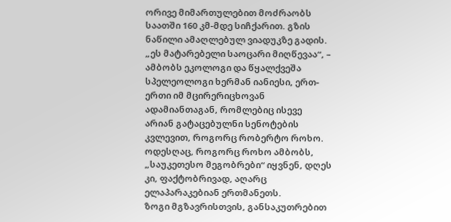ორივე მიმართულებით მოძრაობს საათში 160 კმ-მდე სიჩქარით. გზის ნაწილი ამაღლებულ ვიადუკზე გადის.
„ეს მატარებელი საოცარი მიღწევაა“, – ამბობს ეკოლოგი და წყალქვეშა სპელეოლოგი ხერმან იანიესი, ერთ-ერთი იმ მცირერიცხოვან ადამიანთაგან, რომლებიც ისევე არიან გატაცებულნი სენოტების კვლევით, როგორც რობერტო როხო. ოდესღაც, როგორც როხო ამბობს, „საუკეთესო მეგობრები“ იყვნენ, დღეს კი, ფაქტობრივად, აღარც ელაპარაკებიან ერთმანეთს.
ზოგი მგზავრისთვის, განსაკუთრებით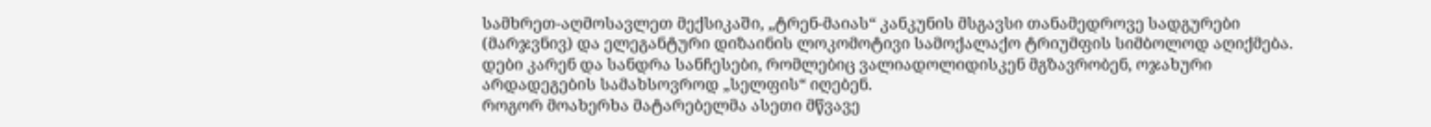სამხრეთ-აღმოსავლეთ მექსიკაში, „ტრენ-მაიას“ კანკუნის მსგავსი თანამედროვე სადგურები (მარჯვნივ) და ელეგანტური დიზაინის ლოკომოტივი სამოქალაქო ტრიუმფის სიმბოლოდ აღიქმება. დები კარენ და სანდრა სანჩესები, რომლებიც ვალიადოლიდისკენ მგზავრობენ, ოჯახური არდადეგების სამახსოვროდ „სელფის“ იღებენ.
როგორ მოახერხა მატარებელმა ასეთი მწვავე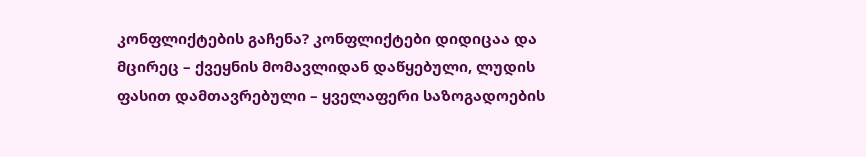კონფლიქტების გაჩენა? კონფლიქტები დიდიცაა და მცირეც – ქვეყნის მომავლიდან დაწყებული, ლუდის ფასით დამთავრებული – ყველაფერი საზოგადოების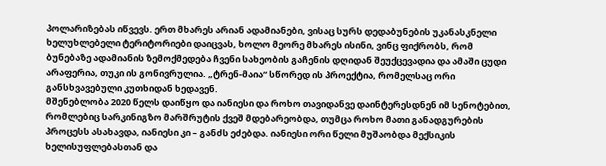პოლარიზებას იწვევს. ერთ მხარეს არიან ადამიანები, ვისაც სურს დედაბუნების უკანასკნელი ხელუხლებელი ტერიტორიები დაიცვას, ხოლო მეორე მხარეს ისინი, ვინც ფიქრობს, რომ ბუნებაზე ადამიანის ზემოქმედება ჩვენი სახეობის გაჩენის დღიდან შეუქცევადია და ამაში ცუდი არაფერია, თუკი ის გონივრულია. „ტრენ-მაია“ სწორედ ის პროექტია, რომელსაც ორი განსხვავებული კუთხიდან ხედავენ.
მშენებლობა 2020 წელს დაიწყო და იანიესი და როხო თავიდანვე დაინტერესდნენ იმ სენოტებით, რომლებიც სარკინიგზო მარშრუტის ქვეშ მდებარეობდა, თუმცა როხო მათი განადგურების პროცესს ასახავდა, იანიესი კი – განძს ეძებდა. იანიესი ორი წელი მუშაობდა მექსიკის ხელისუფლებასთან და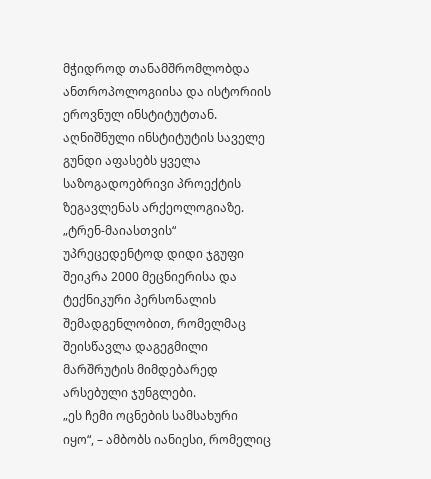მჭიდროდ თანამშრომლობდა ანთროპოლოგიისა და ისტორიის ეროვნულ ინსტიტუტთან. აღნიშნული ინსტიტუტის საველე გუნდი აფასებს ყველა საზოგადოებრივი პროექტის ზეგავლენას არქეოლოგიაზე. „ტრენ-მაიასთვის“ უპრეცედენტოდ დიდი ჯგუფი შეიკრა 2000 მეცნიერისა და ტექნიკური პერსონალის შემადგენლობით, რომელმაც შეისწავლა დაგეგმილი მარშრუტის მიმდებარედ არსებული ჯუნგლები.
„ეს ჩემი ოცნების სამსახური იყო“, – ამბობს იანიესი, რომელიც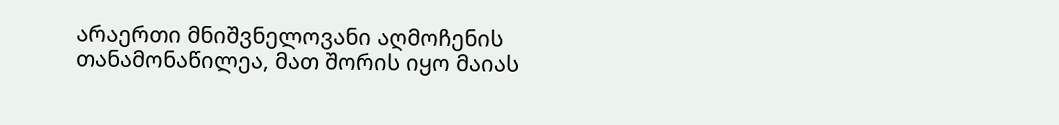არაერთი მნიშვნელოვანი აღმოჩენის თანამონაწილეა, მათ შორის იყო მაიას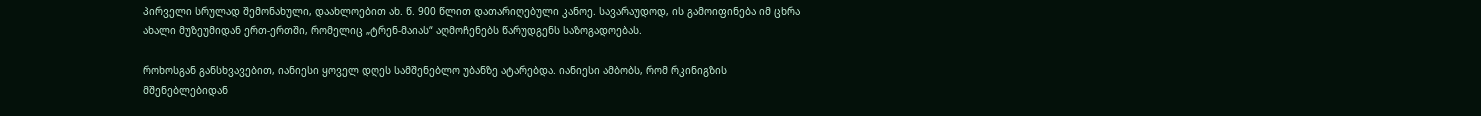პირველი სრულად შემონახული, დაახლოებით ახ. წ. 900 წლით დათარიღებული კანოე. სავარაუდოდ, ის გამოიფინება იმ ცხრა ახალი მუზეუმიდან ერთ-ერთში, რომელიც „ტრენ-მაიას“ აღმოჩენებს წარუდგენს საზოგადოებას.

როხოსგან განსხვავებით, იანიესი ყოველ დღეს სამშენებლო უბანზე ატარებდა. იანიესი ამბობს, რომ რკინიგზის მშენებლებიდან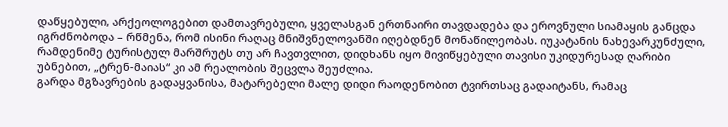დაწყებული, არქეოლოგებით დამთავრებული, ყველასგან ერთნაირი თავდადება და ეროვნული სიამაყის განცდა იგრძნობოდა – რწმენა, რომ ისინი რაღაც მნიშვნელოვანში იღებდნენ მონაწილეობას. იუკატანის ნახევარკუნძული, რამდენიმე ტურისტულ მარშრუტს თუ არ ჩავთვლით, დიდხანს იყო მივიწყებული თავისი უკიდურესად ღარიბი უბნებით, „ტრენ-მაიას“ კი ამ რეალობის შეცვლა შეუძლია.
გარდა მგზავრების გადაყვანისა, მატარებელი მალე დიდი რაოდენობით ტვირთსაც გადაიტანს, რამაც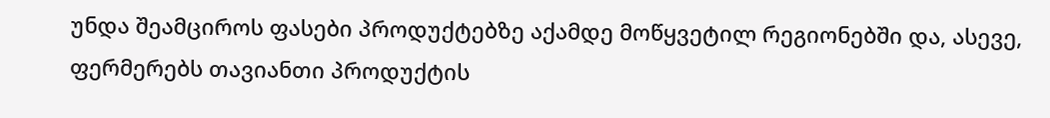უნდა შეამციროს ფასები პროდუქტებზე აქამდე მოწყვეტილ რეგიონებში და, ასევე, ფერმერებს თავიანთი პროდუქტის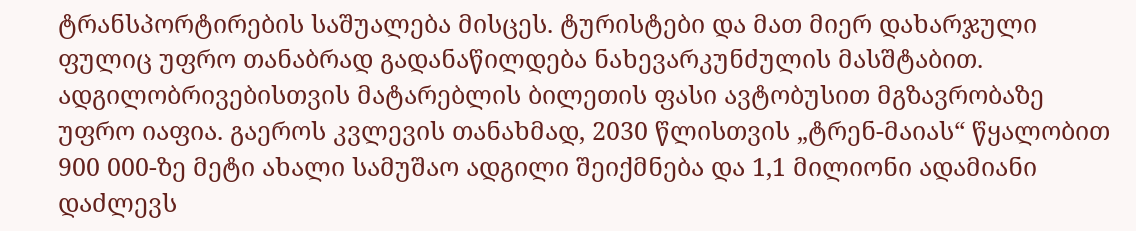ტრანსპორტირების საშუალება მისცეს. ტურისტები და მათ მიერ დახარჯული ფულიც უფრო თანაბრად გადანაწილდება ნახევარკუნძულის მასშტაბით. ადგილობრივებისთვის მატარებლის ბილეთის ფასი ავტობუსით მგზავრობაზე უფრო იაფია. გაეროს კვლევის თანახმად, 2030 წლისთვის „ტრენ-მაიას“ წყალობით 900 000-ზე მეტი ახალი სამუშაო ადგილი შეიქმნება და 1,1 მილიონი ადამიანი დაძლევს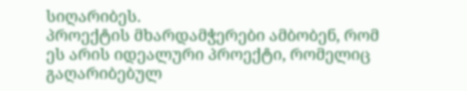სიღარიბეს.
პროექტის მხარდამჭერები ამბობენ, რომ ეს არის იდეალური პროექტი, რომელიც გაღარიბებულ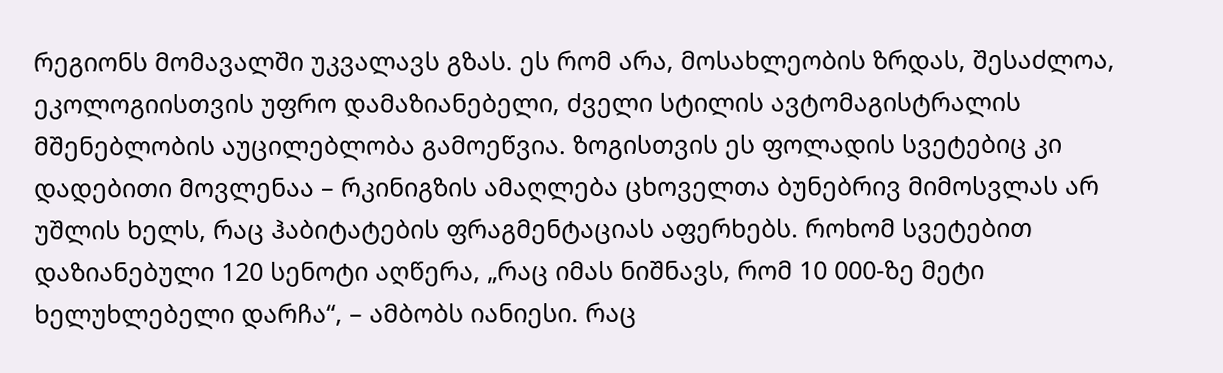რეგიონს მომავალში უკვალავს გზას. ეს რომ არა, მოსახლეობის ზრდას, შესაძლოა, ეკოლოგიისთვის უფრო დამაზიანებელი, ძველი სტილის ავტომაგისტრალის მშენებლობის აუცილებლობა გამოეწვია. ზოგისთვის ეს ფოლადის სვეტებიც კი დადებითი მოვლენაა – რკინიგზის ამაღლება ცხოველთა ბუნებრივ მიმოსვლას არ უშლის ხელს, რაც ჰაბიტატების ფრაგმენტაციას აფერხებს. როხომ სვეტებით დაზიანებული 120 სენოტი აღწერა, „რაც იმას ნიშნავს, რომ 10 000-ზე მეტი ხელუხლებელი დარჩა“, – ამბობს იანიესი. რაც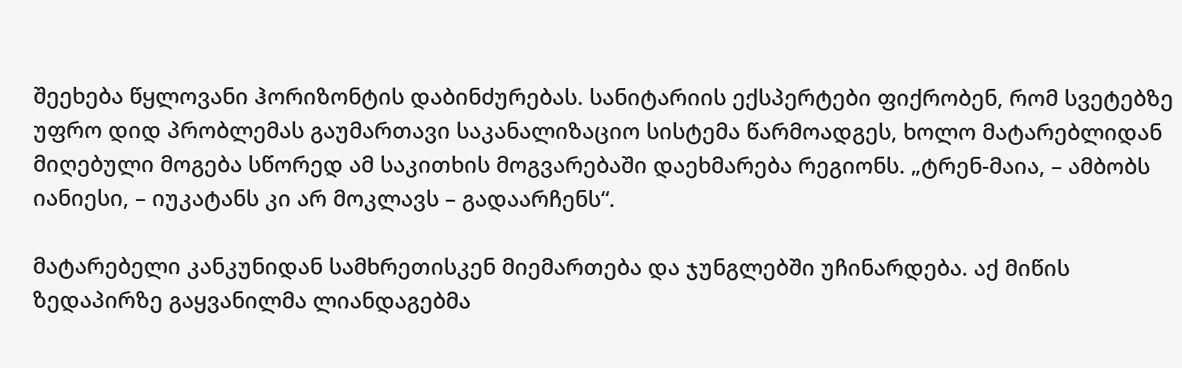შეეხება წყლოვანი ჰორიზონტის დაბინძურებას. სანიტარიის ექსპერტები ფიქრობენ, რომ სვეტებზე უფრო დიდ პრობლემას გაუმართავი საკანალიზაციო სისტემა წარმოადგეს, ხოლო მატარებლიდან მიღებული მოგება სწორედ ამ საკითხის მოგვარებაში დაეხმარება რეგიონს. „ტრენ-მაია, – ამბობს იანიესი, – იუკატანს კი არ მოკლავს – გადაარჩენს“.

მატარებელი კანკუნიდან სამხრეთისკენ მიემართება და ჯუნგლებში უჩინარდება. აქ მიწის ზედაპირზე გაყვანილმა ლიანდაგებმა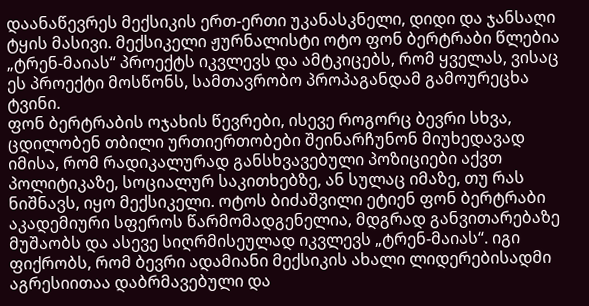დაანაწევრეს მექსიკის ერთ-ერთი უკანასკნელი, დიდი და ჯანსაღი ტყის მასივი. მექსიკელი ჟურნალისტი ოტო ფონ ბერტრაბი წლებია „ტრენ-მაიას“ პროექტს იკვლევს და ამტკიცებს, რომ ყველას, ვისაც ეს პროექტი მოსწონს, სამთავრობო პროპაგანდამ გამოურეცხა ტვინი.
ფონ ბერტრაბის ოჯახის წევრები, ისევე როგორც ბევრი სხვა, ცდილობენ თბილი ურთიერთობები შეინარჩუნონ მიუხედავად იმისა, რომ რადიკალურად განსხვავებული პოზიციები აქვთ პოლიტიკაზე, სოციალურ საკითხებზე, ან სულაც იმაზე, თუ რას ნიშნავს, იყო მექსიკელი. ოტოს ბიძაშვილი ეტიენ ფონ ბერტრაბი აკადემიური სფეროს წარმომადგენელია, მდგრად განვითარებაზე მუშაობს და ასევე სიღრმისეულად იკვლევს „ტრენ-მაიას“. იგი ფიქრობს, რომ ბევრი ადამიანი მექსიკის ახალი ლიდერებისადმი აგრესიითაა დაბრმავებული და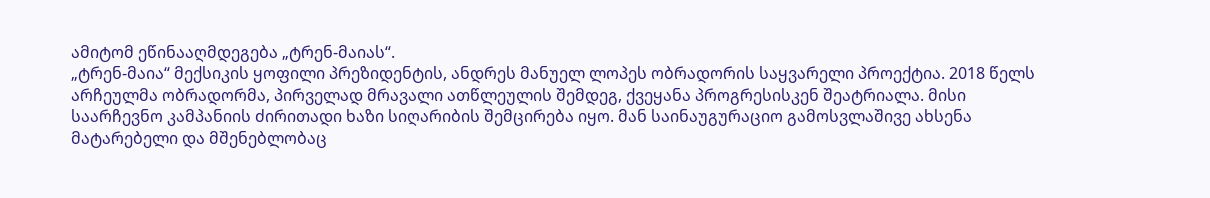ამიტომ ეწინააღმდეგება „ტრენ-მაიას“.
„ტრენ-მაია“ მექსიკის ყოფილი პრეზიდენტის, ანდრეს მანუელ ლოპეს ობრადორის საყვარელი პროექტია. 2018 წელს არჩეულმა ობრადორმა, პირველად მრავალი ათწლეულის შემდეგ, ქვეყანა პროგრესისკენ შეატრიალა. მისი საარჩევნო კამპანიის ძირითადი ხაზი სიღარიბის შემცირება იყო. მან საინაუგურაციო გამოსვლაშივე ახსენა მატარებელი და მშენებლობაც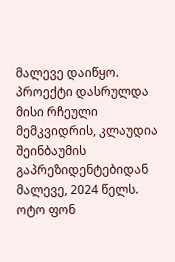მალევე დაიწყო. პროექტი დასრულდა მისი რჩეული მემკვიდრის, კლაუდია შეინბაუმის გაპრეზიდენტებიდან მალევე, 2024 წელს.
ოტო ფონ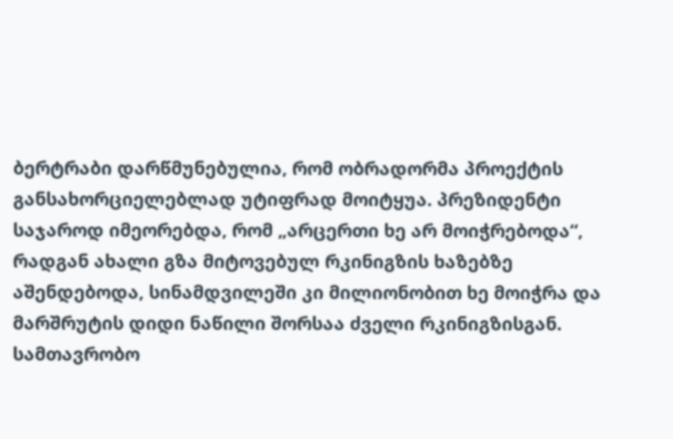ბერტრაბი დარწმუნებულია, რომ ობრადორმა პროექტის განსახორციელებლად უტიფრად მოიტყუა. პრეზიდენტი საჯაროდ იმეორებდა, რომ „არცერთი ხე არ მოიჭრებოდა“, რადგან ახალი გზა მიტოვებულ რკინიგზის ხაზებზე აშენდებოდა, სინამდვილეში კი მილიონობით ხე მოიჭრა და მარშრუტის დიდი ნაწილი შორსაა ძველი რკინიგზისგან. სამთავრობო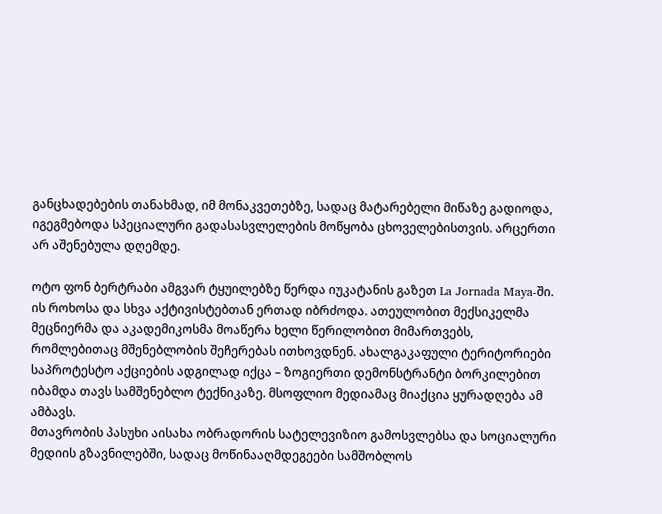განცხადებების თანახმად, იმ მონაკვეთებზე, სადაც მატარებელი მიწაზე გადიოდა, იგეგმებოდა სპეციალური გადასასვლელების მოწყობა ცხოველებისთვის. არცერთი არ აშენებულა დღემდე.

ოტო ფონ ბერტრაბი ამგვარ ტყუილებზე წერდა იუკატანის გაზეთ La Jornada Maya-ში. ის როხოსა და სხვა აქტივისტებთან ერთად იბრძოდა. ათეულობით მექსიკელმა მეცნიერმა და აკადემიკოსმა მოაწერა ხელი წერილობით მიმართვებს, რომლებითაც მშენებლობის შეჩერებას ითხოვდნენ. ახალგაკაფული ტერიტორიები საპროტესტო აქციების ადგილად იქცა – ზოგიერთი დემონსტრანტი ბორკილებით იბამდა თავს სამშენებლო ტექნიკაზე. მსოფლიო მედიამაც მიაქცია ყურადღება ამ ამბავს.
მთავრობის პასუხი აისახა ობრადორის სატელევიზიო გამოსვლებსა და სოციალური მედიის გზავნილებში, სადაც მოწინააღმდეგეები სამშობლოს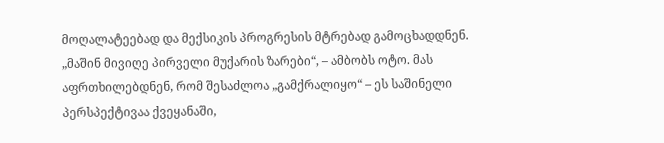მოღალატეებად და მექსიკის პროგრესის მტრებად გამოცხადდნენ. „მაშინ მივიღე პირველი მუქარის ზარები“, – ამბობს ოტო. მას აფრთხილებდნენ, რომ შესაძლოა „გამქრალიყო“ – ეს საშინელი პერსპექტივაა ქვეყანაში,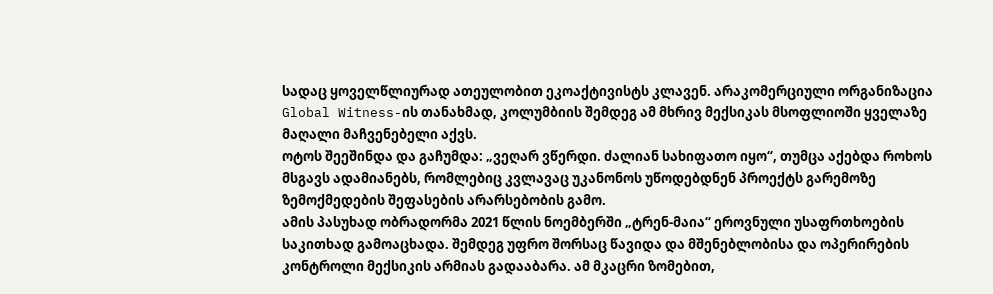სადაც ყოველწლიურად ათეულობით ეკოაქტივისტს კლავენ. არაკომერციული ორგანიზაცია Global Witness-ის თანახმად, კოლუმბიის შემდეგ ამ მხრივ მექსიკას მსოფლიოში ყველაზე მაღალი მაჩვენებელი აქვს.
ოტოს შეეშინდა და გაჩუმდა: „ვეღარ ვწერდი. ძალიან სახიფათო იყო“, თუმცა აქებდა როხოს მსგავს ადამიანებს, რომლებიც კვლავაც უკანონოს უწოდებდნენ პროექტს გარემოზე ზემოქმედების შეფასების არარსებობის გამო.
ამის პასუხად ობრადორმა 2021 წლის ნოემბერში „ტრენ-მაია“ ეროვნული უსაფრთხოების საკითხად გამოაცხადა. შემდეგ უფრო შორსაც წავიდა და მშენებლობისა და ოპერირების კონტროლი მექსიკის არმიას გადააბარა. ამ მკაცრი ზომებით,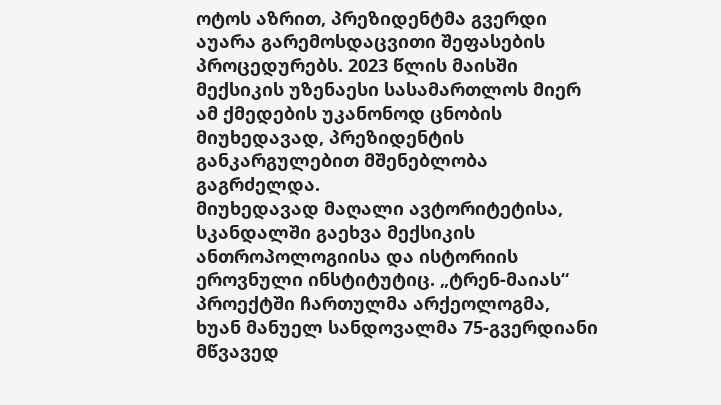ოტოს აზრით, პრეზიდენტმა გვერდი აუარა გარემოსდაცვითი შეფასების პროცედურებს. 2023 წლის მაისში მექსიკის უზენაესი სასამართლოს მიერ ამ ქმედების უკანონოდ ცნობის მიუხედავად, პრეზიდენტის განკარგულებით მშენებლობა გაგრძელდა.
მიუხედავად მაღალი ავტორიტეტისა, სკანდალში გაეხვა მექსიკის ანთროპოლოგიისა და ისტორიის ეროვნული ინსტიტუტიც. „ტრენ-მაიას“ პროექტში ჩართულმა არქეოლოგმა, ხუან მანუელ სანდოვალმა 75-გვერდიანი მწვავედ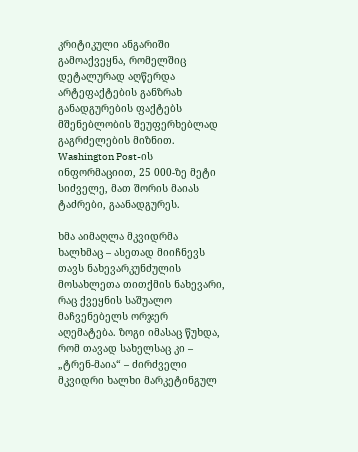კრიტიკული ანგარიში გამოაქვეყნა, რომელშიც დეტალურად აღწერდა არტეფაქტების განზრახ განადგურების ფაქტებს მშენებლობის შეუფერხებლად გაგრძელების მიზნით. Washington Post-ის ინფორმაციით, 25 000-ზე მეტი სიძველე, მათ შორის მაიას ტაძრები, გაანადგურეს.

ხმა აიმაღლა მკვიდრმა ხალხმაც – ასეთად მიიჩნევს თავს ნახევარკუნძულის მოსახლეთა თითქმის ნახევარი, რაც ქვეყნის საშუალო მაჩვენებელს ორჯერ აღემატება. ზოგი იმასაც წუხდა, რომ თავად სახელსაც კი – „ტრენ-მაია“ – ძირძველი მკვიდრი ხალხი მარკეტინგულ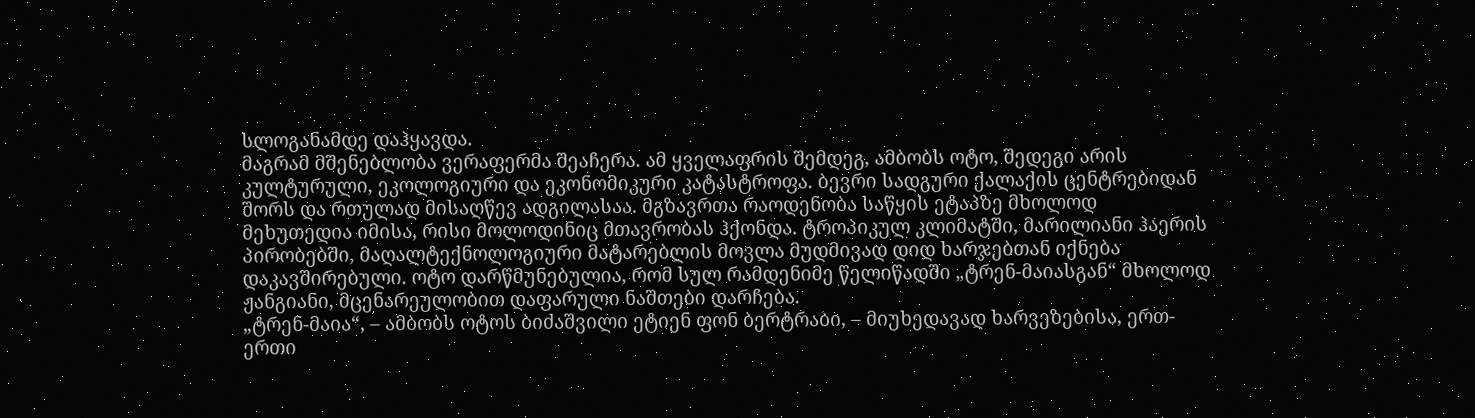სლოგანამდე დაჰყავდა.
მაგრამ მშენებლობა ვერაფერმა შეაჩერა. ამ ყველაფრის შემდეგ, ამბობს ოტო, შედეგი არის კულტურული, ეკოლოგიური და ეკონომიკური კატასტროფა. ბევრი სადგური ქალაქის ცენტრებიდან შორს და რთულად მისაღწევ ადგილასაა. მგზავრთა რაოდენობა საწყის ეტაპზე მხოლოდ მეხუთედია იმისა, რისი მოლოდინიც მთავრობას ჰქონდა. ტროპიკულ კლიმატში, მარილიანი ჰაერის პირობებში, მაღალტექნოლოგიური მატარებლის მოვლა მუდმივად დიდ ხარჯებთან იქნება დაკავშირებული. ოტო დარწმუნებულია, რომ სულ რამდენიმე წელიწადში „ტრენ-მაიასგან“ მხოლოდ ჟანგიანი, მცენარეულობით დაფარული ნაშთები დარჩება.
„ტრენ-მაია“, – ამბობს ოტოს ბიძაშვილი ეტიენ ფონ ბერტრაბი, – მიუხედავად ხარვეზებისა, ერთ-ერთი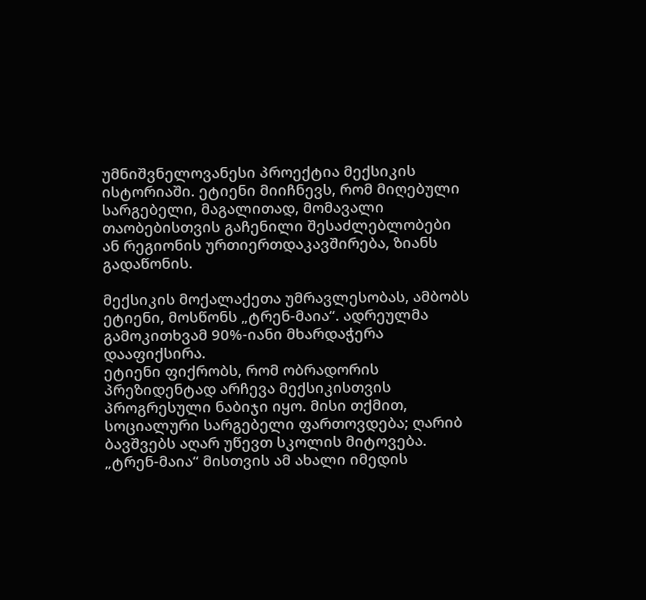უმნიშვნელოვანესი პროექტია მექსიკის ისტორიაში. ეტიენი მიიჩნევს, რომ მიღებული სარგებელი, მაგალითად, მომავალი თაობებისთვის გაჩენილი შესაძლებლობები ან რეგიონის ურთიერთდაკავშირება, ზიანს გადაწონის.

მექსიკის მოქალაქეთა უმრავლესობას, ამბობს ეტიენი, მოსწონს „ტრენ-მაია“. ადრეულმა გამოკითხვამ 90%-იანი მხარდაჭერა დააფიქსირა.
ეტიენი ფიქრობს, რომ ობრადორის პრეზიდენტად არჩევა მექსიკისთვის პროგრესული ნაბიჯი იყო. მისი თქმით, სოციალური სარგებელი ფართოვდება; ღარიბ ბავშვებს აღარ უწევთ სკოლის მიტოვება. „ტრენ-მაია“ მისთვის ამ ახალი იმედის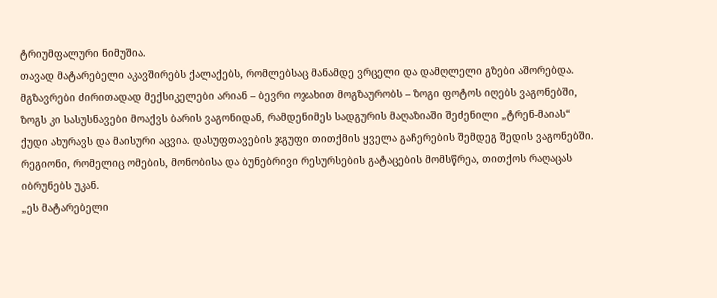ტრიუმფალური ნიმუშია.
თავად მატარებელი აკავშირებს ქალაქებს, რომლებსაც მანამდე ვრცელი და დამღლელი გზები აშორებდა. მგზავრები ძირითადად მექსიკელები არიან – ბევრი ოჯახით მოგზაურობს – ზოგი ფოტოს იღებს ვაგონებში, ზოგს კი სასუსნავები მოაქვს ბარის ვაგონიდან, რამდენიმეს სადგურის მაღაზიაში შეძენილი „ტრენ-მაიას“ ქუდი ახურავს და მაისური აცვია. დასუფთავების ჯგუფი თითქმის ყველა გაჩერების შემდეგ შედის ვაგონებში. რეგიონი, რომელიც ომების, მონობისა და ბუნებრივი რესურსების გატაცების მომსწრეა, თითქოს რაღაცას იბრუნებს უკან.
„ეს მატარებელი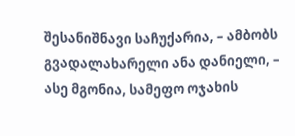შესანიშნავი საჩუქარია, – ამბობს გვადალახარელი ანა დანიელი, – ასე მგონია, სამეფო ოჯახის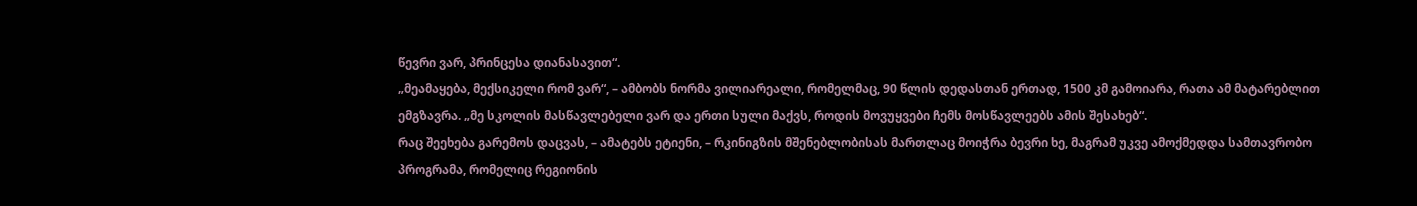წევრი ვარ, პრინცესა დიანასავით“.
„მეამაყება, მექსიკელი რომ ვარ“, – ამბობს ნორმა ვილიარეალი, რომელმაც, 90 წლის დედასთან ერთად, 1500 კმ გამოიარა, რათა ამ მატარებლით ემგზავრა. „მე სკოლის მასწავლებელი ვარ და ერთი სული მაქვს, როდის მოვუყვები ჩემს მოსწავლეებს ამის შესახებ“.
რაც შეეხება გარემოს დაცვას, – ამატებს ეტიენი, – რკინიგზის მშენებლობისას მართლაც მოიჭრა ბევრი ხე, მაგრამ უკვე ამოქმედდა სამთავრობო პროგრამა, რომელიც რეგიონის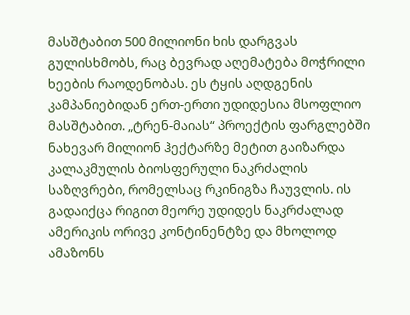მასშტაბით 500 მილიონი ხის დარგვას გულისხმობს, რაც ბევრად აღემატება მოჭრილი ხეების რაოდენობას. ეს ტყის აღდგენის კამპანიებიდან ერთ-ერთი უდიდესია მსოფლიო მასშტაბით. „ტრენ-მაიას“ პროექტის ფარგლებში ნახევარ მილიონ ჰექტარზე მეტით გაიზარდა კალაკმულის ბიოსფერული ნაკრძალის საზღვრები, რომელსაც რკინიგზა ჩაუვლის. ის გადაიქცა რიგით მეორე უდიდეს ნაკრძალად ამერიკის ორივე კონტინენტზე და მხოლოდ ამაზონს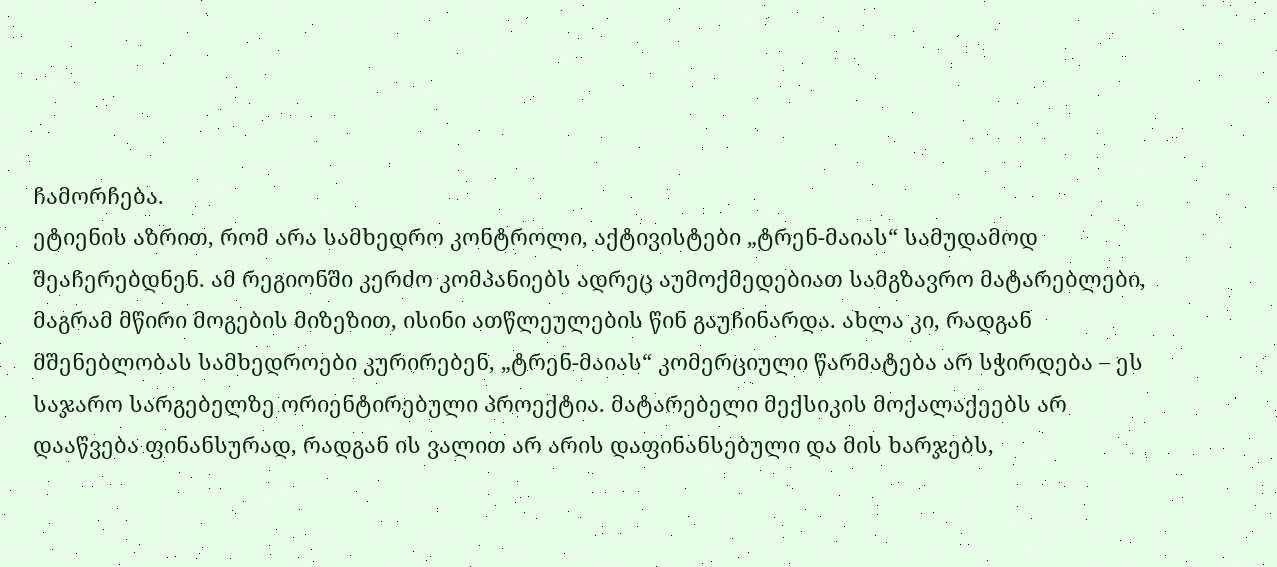ჩამორჩება.
ეტიენის აზრით, რომ არა სამხედრო კონტროლი, აქტივისტები „ტრენ-მაიას“ სამუდამოდ შეაჩერებდნენ. ამ რეგიონში კერძო კომპანიებს ადრეც აუმოქმედებიათ სამგზავრო მატარებლები, მაგრამ მწირი მოგების მიზეზით, ისინი ათწლეულების წინ გაუჩინარდა. ახლა კი, რადგან მშენებლობას სამხედროები კურირებენ, „ტრენ-მაიას“ კომერციული წარმატება არ სჭირდება – ეს საჯარო სარგებელზე ორიენტირებული პროექტია. მატარებელი მექსიკის მოქალაქეებს არ დააწვება ფინანსურად, რადგან ის ვალით არ არის დაფინანსებული და მის ხარჯებს,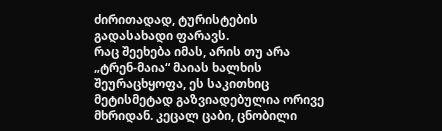ძირითადად, ტურისტების გადასახადი ფარავს.
რაც შეეხება იმას, არის თუ არა „ტრენ-მაია“ მაიას ხალხის შეურაცხყოფა, ეს საკითხიც მეტისმეტად გაზვიადებულია ორივე მხრიდან. კეცალ ცაბი, ცნობილი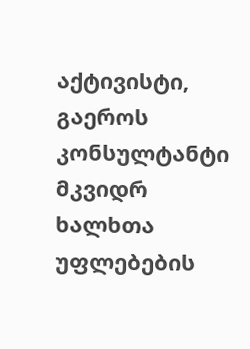აქტივისტი, გაეროს კონსულტანტი მკვიდრ ხალხთა უფლებების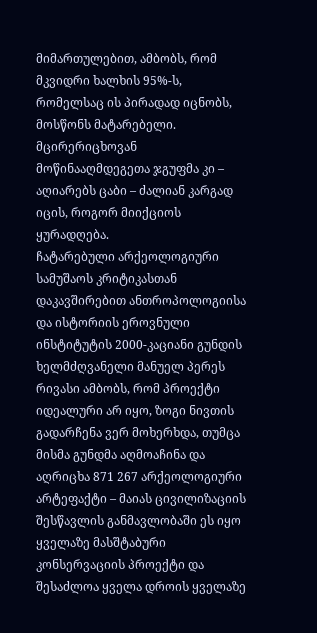მიმართულებით, ამბობს, რომ მკვიდრი ხალხის 95%-ს, რომელსაც ის პირადად იცნობს, მოსწონს მატარებელი. მცირერიცხოვან მოწინააღმდეგეთა ჯგუფმა კი – აღიარებს ცაბი – ძალიან კარგად იცის, როგორ მიიქციოს ყურადღება.
ჩატარებული არქეოლოგიური სამუშაოს კრიტიკასთან დაკავშირებით ანთროპოლოგიისა და ისტორიის ეროვნული ინსტიტუტის 2000-კაციანი გუნდის ხელმძღვანელი მანუელ პერეს რივასი ამბობს, რომ პროექტი იდეალური არ იყო, ზოგი ნივთის გადარჩენა ვერ მოხერხდა, თუმცა მისმა გუნდმა აღმოაჩინა და აღრიცხა 871 267 არქეოლოგიური არტეფაქტი – მაიას ცივილიზაციის შესწავლის განმავლობაში ეს იყო ყველაზე მასშტაბური კონსერვაციის პროექტი და შესაძლოა ყველა დროის ყველაზე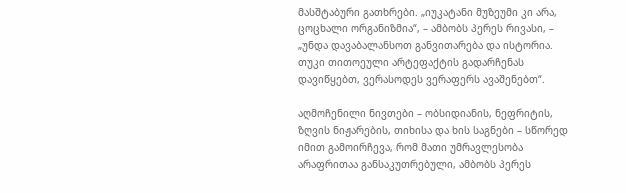მასშტაბური გათხრები. „იუკატანი მუზეუმი კი არა, ცოცხალი ორგანიზმია“, – ამბობს პერეს რივასი, – „უნდა დავაბალანსოთ განვითარება და ისტორია. თუკი თითოეული არტეფაქტის გადარჩენას დავიწყებთ, ვერასოდეს ვერაფერს ავაშენებთ“.

აღმოჩენილი ნივთები – ობსიდიანის, ნეფრიტის, ზღვის ნიჟარების, თიხისა და ხის საგნები – სწორედ იმით გამოირჩევა, რომ მათი უმრავლესობა არაფრითაა განსაკუთრებული, ამბობს პერეს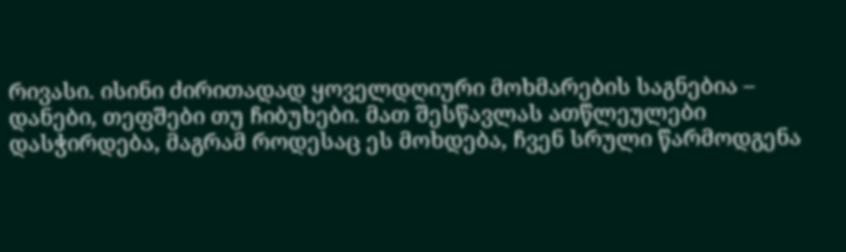რივასი. ისინი ძირითადად ყოველდღიური მოხმარების საგნებია – დანები, თეფშები თუ ჩიბუხები. მათ შესწავლას ათწლეულები დასჭირდება, მაგრამ როდესაც ეს მოხდება, ჩვენ სრული წარმოდგენა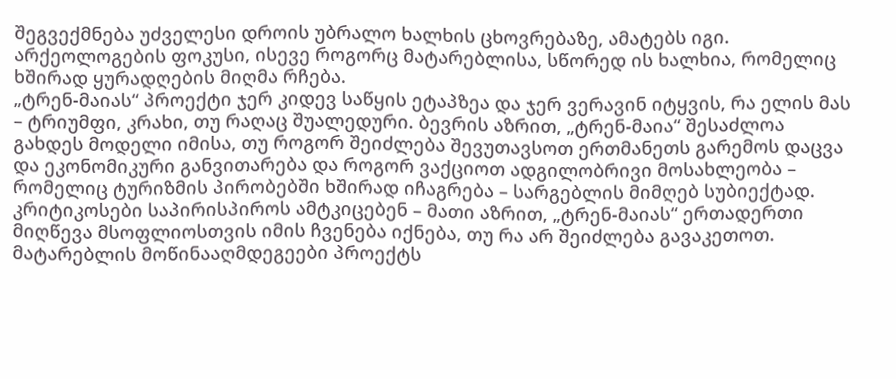შეგვექმნება უძველესი დროის უბრალო ხალხის ცხოვრებაზე, ამატებს იგი. არქეოლოგების ფოკუსი, ისევე როგორც მატარებლისა, სწორედ ის ხალხია, რომელიც ხშირად ყურადღების მიღმა რჩება.
„ტრენ-მაიას“ პროექტი ჯერ კიდევ საწყის ეტაპზეა და ჯერ ვერავინ იტყვის, რა ელის მას – ტრიუმფი, კრახი, თუ რაღაც შუალედური. ბევრის აზრით, „ტრენ-მაია“ შესაძლოა გახდეს მოდელი იმისა, თუ როგორ შეიძლება შევუთავსოთ ერთმანეთს გარემოს დაცვა და ეკონომიკური განვითარება და როგორ ვაქციოთ ადგილობრივი მოსახლეობა – რომელიც ტურიზმის პირობებში ხშირად იჩაგრება – სარგებლის მიმღებ სუბიექტად.
კრიტიკოსები საპირისპიროს ამტკიცებენ – მათი აზრით, „ტრენ-მაიას“ ერთადერთი მიღწევა მსოფლიოსთვის იმის ჩვენება იქნება, თუ რა არ შეიძლება გავაკეთოთ. მატარებლის მოწინააღმდეგეები პროექტს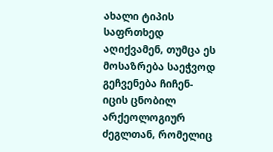ახალი ტიპის საფრთხედ აღიქვამენ, თუმცა ეს მოსაზრება საეჭვოდ გეჩვენება ჩიჩენ-იცის ცნობილ არქეოლოგიურ ძეგლთან, რომელიც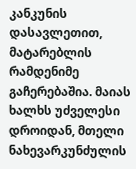კანკუნის დასავლეთით, მატარებლის რამდენიმე გაჩერებაშია. მაიას ხალხს უძველესი დროიდან, მთელი ნახევარკუნძულის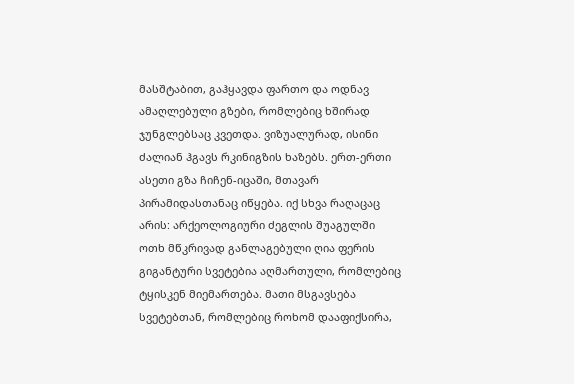მასშტაბით, გაჰყავდა ფართო და ოდნავ ამაღლებული გზები, რომლებიც ხშირად ჯუნგლებსაც კვეთდა. ვიზუალურად, ისინი ძალიან ჰგავს რკინიგზის ხაზებს. ერთ-ერთი ასეთი გზა ჩიჩენ-იცაში, მთავარ პირამიდასთანაც იწყება. იქ სხვა რაღაცაც არის: არქეოლოგიური ძეგლის შუაგულში ოთხ მწკრივად განლაგებული ღია ფერის გიგანტური სვეტებია აღმართული, რომლებიც ტყისკენ მიემართება. მათი მსგავსება სვეტებთან, რომლებიც როხომ დააფიქსირა,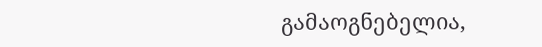გამაოგნებელია,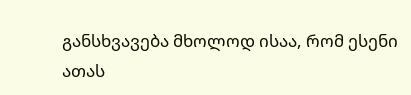განსხვავება მხოლოდ ისაა, რომ ესენი ათას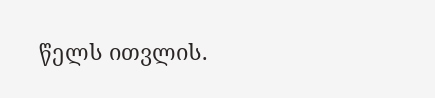წელს ითვლის.